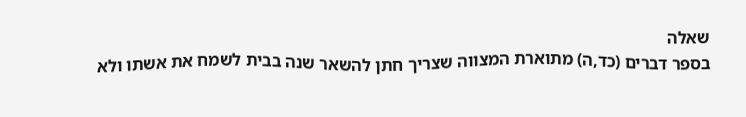שאלה
בספר דברים (כד,ה) מתוארת המצווה שצריך חתן להשאר שנה בבית לשמח את אשתו ולא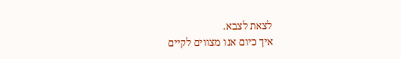לצאת לצבא.
איך כיום אנו מצווים לקיים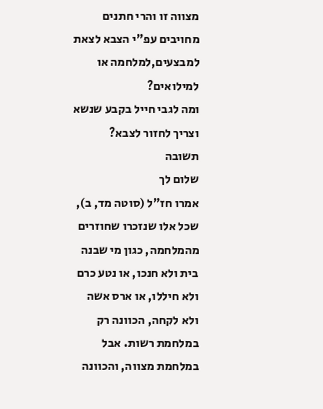מצווה זו והרי חתנים מחויבים עפ"י הצבא לצאת למבצעים,למלחמה או למילואים?
ומה לגבי חייל בקבע שנשא וצריך לחזור לצבא?
תשובה
שלום לך
אמרו חז"ל (סוטה מד, ב), שכל אלו שנזכרו שחוזרים מהמלחמה, כגון מי שבנה בית ולא חנכו, או נטע כרם ולא חיללו, או ארס אשה ולא לקחה, הכוונה רק במלחמת רשות. אבל במלחמת מצווה, והכוונה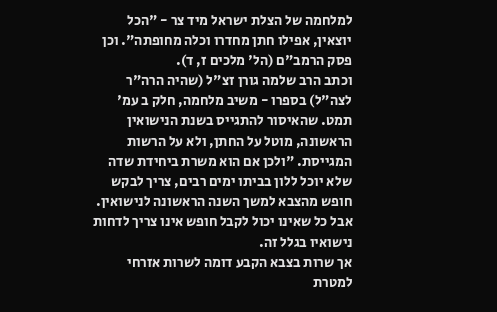למלחמה של הצלת ישראל מיד צר - "הכל יוצאין, אפילו חתן מחדרו וכלה מחופתה". וכן פסק הרמב"ם (הל' מלכים ז, ד).
וכתב הרב שלמה גורן זצ"ל (שהיה הרה"ר לצה"ל) בספרו - משיב מלחמה, חלק ב עמ' תמט. שהאיסור להתגייס בשנת הנישואין הראשונה, מוטל על החתן, ולא על הרשות המגייסת. "ולכן אם הוא משרת ביחידת שדה שלא יוכל ללון בביתו ימים רבים, צריך לבקש חופש מהצבא למשך השנה הראשונה לנישואין. אבל כל שאינו יכול לקבל חופש אינו צריך לדחות נישואיו בגלל זה.
אך שרות בצבא הקבע דומה לשרות אזרחי למטרת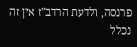פרנסה, ולדעת הרדב"ז אין זה נכלל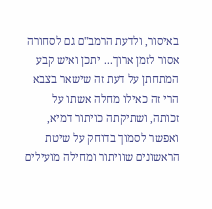באיסור, ולדעת הרמב"ם גם לסחורה אסור לזמן ארוך... יתכן ואיש קבע המתחתן על דעת זה שישאר בצבא הרי זה כאילו מחלה אשתו על זכותה, ושתיקתה כויתור דמיא, ואפשר לסמוך בדוחק על שיטת הראשונים שוויתור ומחילה מועילים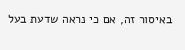באיסור זה, אם כי נראה שדעת בעל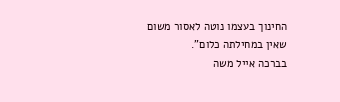החינוך בעצמו נוטה לאסור משום שאין במחילתה כלום".
בברכה אייל משה